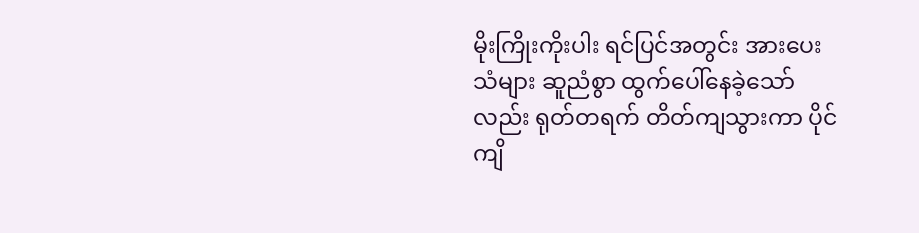မိုးကြိုးကိုးပါး ရင်ပြင်အတွင်း အားပေးသံများ ဆူညံစွာ ထွက်ပေါ်နေခဲ့သော်လည်း ရုတ်တရက် တိတ်ကျသွားကာ ပိုင်ကျိ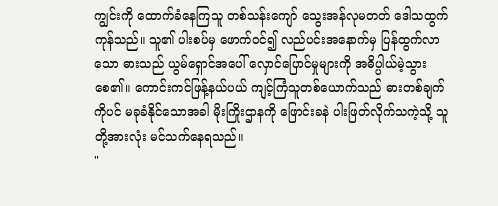ကျွင်းကို ထောက်ခံနေကြသူ တစ်သန်းကျော် သွေးအန်လုမတတ် ဒေါသထွက်ကုန်သည်။ သူ၏ ပါးစပ်မှ ဖောက်ဝင်၍ လည်ပင်းအနောက်မှ ပြန်ထွက်လာသော ဓားသည် ယွမ်ရှောင်အပေါ် လှောင်ပြောင်မှုများကို အဓိပ္ပါယ်မဲ့သွားစေ၏။ ကောင်းကင်ဖြန့်နယ်ပယ် ကျင့်ကြံသူတစ်ယောက်သည် ဓားတစ်ချက်ကိုပင် မခုခံနိုင်သောအခါ မိုးကြိုးဌာနကို ဖြောင်းခနဲ ပါးဖြတ်လိုက်သကဲ့သို့ သူတို့အားလုံး မင်သက်နေရသည်။
"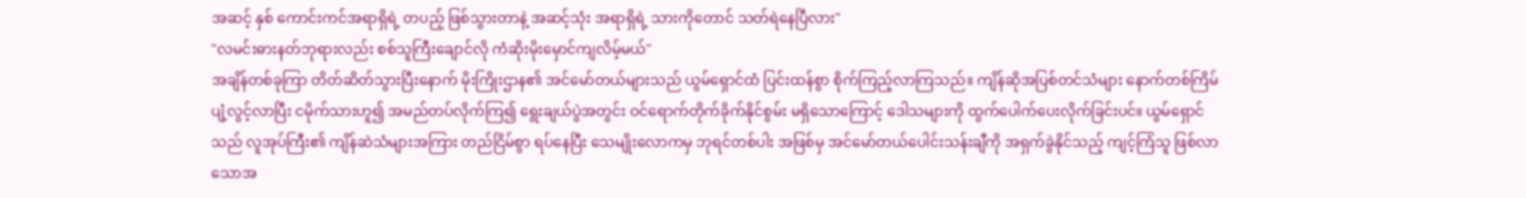အဆင့် နှစ် ကောင်းကင်အရာရှိရဲ့ တပည့် ဖြစ်သွားတာနဲ့ အဆင့်သုံး အရာရှိရဲ့ သားကိုတောင် သတ်ရဲနေပြီလား"
"လမင်းဓားနတ်ဘုရားလည်း စစ်သူကြီးချောင်လို ကံဆိုးမိုးမှောင်ကျလိမ့်မယ်"
အချိန်တစ်ခုကြာ တိတ်ဆိတ်သွားပြီးနောက် မိုးကြိုးဌာန၏ အင်မော်တယ်များသည် ယွမ်ရှောင်ထံ ပြင်းထန်စွာ စိုက်ကြည့်လာကြသည်။ ကျိန်ဆိုအပြစ်တင်သံများ နောက်တစ်ကြိမ် ပျံ့လွင့်လာပြီး ငမိုက်သားဟူ၍ အမည်တပ်လိုက်ကြ၍ ရွေးချယ်ပွဲအတွင်း ဝင်ရောက်တိုက်ခိုက်နိုင်စွမ်း မရှိသောကြောင့် ဒေါသများကို ထွက်ပေါက်ပေးလိုက်ခြင်းပင်။ ယွမ်ရှောင်သည် လူအုပ်ကြီး၏ ကျိန်ဆဲသံများအကြား တည်ငြိမ်စွာ ရပ်နေပြီး သေမျိုးလောကမှ ဘုရင်တစ်ပါး အဖြစ်မှ အင်မော်တယ်ပေါင်းသန်းချီကို အရှက်ခွဲနိုင်သည့် ကျင့်ကြံသူ ဖြစ်လာသောအ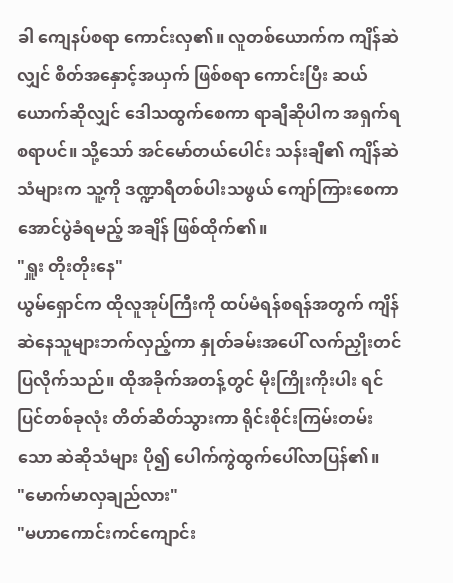ခါ ကျေနပ်စရာ ကောင်းလှ၏။ လူတစ်ယောက်က ကျိန်ဆဲလျှင် စိတ်အနှောင့်အယှက် ဖြစ်စရာ ကောင်းပြီး ဆယ်ယောက်ဆိုလျှင် ဒေါသထွက်စေကာ ရာချီဆိုပါက အရှက်ရစရာပင်။ သို့သော် အင်မော်တယ်ပေါင်း သန်းချီ၏ ကျိန်ဆဲသံများက သူ့ကို ဒဏ္ဍာရီတစ်ပါးသဖွယ် ကျော်ကြားစေကာ အောင်ပွဲခံရမည့် အချိန် ဖြစ်ထိုက်၏။
"ရှူး တိုးတိုးနေ"
ယွမ်ရှောင်က ထိုလူအုပ်ကြီးကို ထပ်မံရန်စရန်အတွက် ကျိန်ဆဲနေသူများဘက်လှည့်ကာ နှုတ်ခမ်းအပေါ် လက်ညှိုးတင်ပြလိုက်သည်။ ထိုအခိုက်အတန့်တွင် မိုးကြိုးကိုးပါး ရင်ပြင်တစ်ခုလုံး တိတ်ဆိတ်သွားကာ ရိုင်းစိုင်းကြမ်းတမ်းသော ဆဲဆိုသံများ ပို၍ ပေါက်ကွဲထွက်ပေါ်လာပြန်၏။
"မောက်မာလှချည်လား"
"မဟာကောင်းကင်ကျောင်း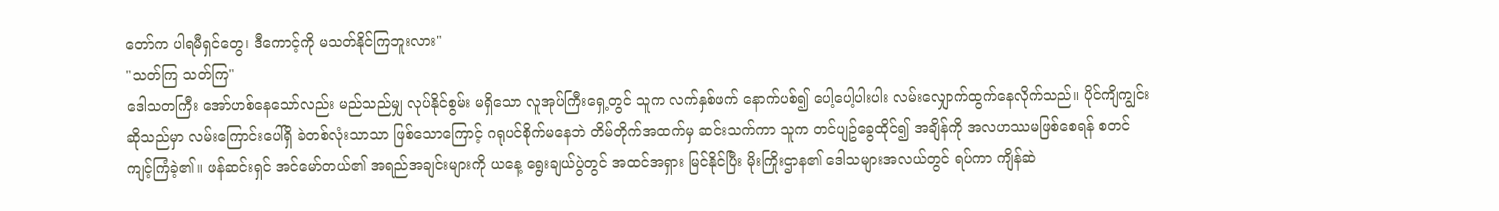တော်က ပါရမီရှင်တွေ၊ ဒီကောင့်ကို မသတ်နိုင်ကြဘူးလား"
"သတ်ကြ သတ်ကြ"
ဒေါသတကြီး အော်ဟစ်နေသော်လည်း မည်သည်မျှ လုပ်နိုင်စွမ်း မရှိသော လူအုပ်ကြီးရှေ့တွင် သူက လက်နှစ်ဖက် နောက်ပစ်၍ ပေါ့ပေါ့ပါးပါး လမ်းလျှောက်ထွက်နေလိုက်သည်။ ပိုင်ကျိကျွင်းဆိုသည်မှာ လမ်းကြောင်းပေါ်ရှိ ခဲတစ်လုံးသာသာ ဖြစ်သောကြောင့် ဂရုပင်စိုက်မနေဘဲ တိမ်တိုက်အထက်မှ ဆင်းသက်ကာ သူက တင်ပျဥ်ခွေထိုင်၍ အချိန်ကို အလဟဿမဖြစ်စေရန် စတင်ကျင့်ကြံခဲ့၏။ ဖန်ဆင်းရှင် အင်မော်တယ်၏ အရည်အချင်းများကို ယနေ့ ရွေးချယ်ပွဲတွင် အထင်အရှား မြင်နိုင်ပြီး မိုးကြိုးဌာန၏ ဒေါသများအလယ်တွင် ရပ်ကာ ကျိန်ဆဲ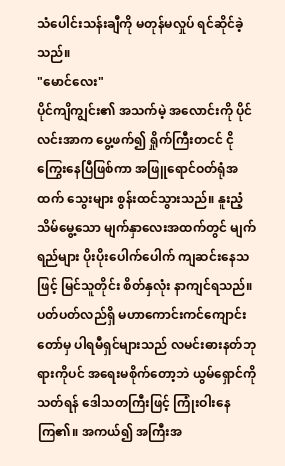သံပေါင်းသန်းချီကို မတုန်မလှုပ် ရင်ဆိုင်ခဲ့သည်။
"မောင်လေး"
ပိုင်ကျိကျွင်း၏ အသက်မဲ့ အလောင်းကို ပိုင်လင်းအာက ပွေ့ဖက်၍ ရှိုက်ကြီးတငင် ငိုကြွေးနေပြီဖြစ်ကာ အဖြူရောင်ဝတ်ရုံအထက် သွေးများ စွန်းထင်သွားသည်။ နူးညံ့သိမ်မွေ့သော မျက်နှာလေးအထက်တွင် မျက်ရည်များ ပိုးပိုးပေါက်ပေါက် ကျဆင်းနေသဖြင့် မြင်သူတိုင်း စိတ်နှလုံး နာကျင်ရသည်။ ပတ်ပတ်လည်ရှိ မဟာကောင်းကင်ကျောင်းတော်မှ ပါရမီရှင်များသည် လမင်းဓားနတ်ဘုရားကိုပင် အရေးမစိုက်တော့ဘဲ ယွမ်ရှောင်ကို သတ်ရန် ဒေါသတကြီးဖြင့် ကြုံးဝါးနေကြ၏။ အကယ်၍ အကြီးအ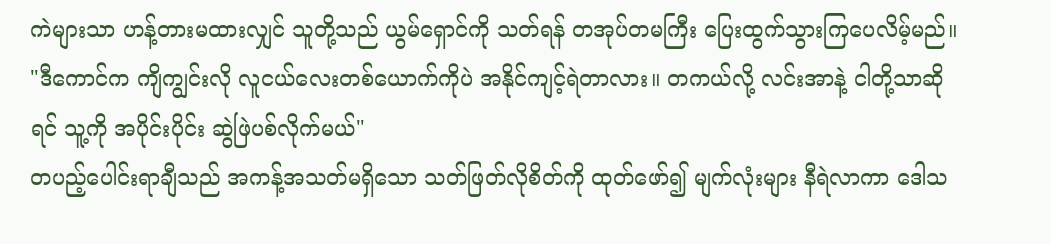ကဲများသာ ဟန့်တားမထားလျှင် သူတို့သည် ယွမ်ရှောင်ကို သတ်ရန် တအုပ်တမကြီး ပြေးထွက်သွားကြပေလိမ့်မည်။
"ဒီကောင်က ကျိကျွင်းလို လူငယ်လေးတစ်ယောက်ကိုပဲ အနိုင်ကျင့်ရဲတာလား။ တကယ်လို့ လင်းအာနဲ့ ငါတို့သာဆိုရင် သူ့ကို အပိုင်းပိုင်း ဆွဲဖြဲပစ်လိုက်မယ်"
တပည့်ပေါင်းရာချီသည် အကန့်အသတ်မရှိသော သတ်ဖြတ်လိုစိတ်ကို ထုတ်ဖော်၍ မျက်လုံးများ နီရဲလာကာ ဒေါသ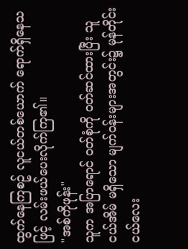ထွက်နေကြစဥ် လူငယ်တစ်ယောက် ရောက်ရှိနေသဖြင့် လမ်းဖယ်ပေးလိုက်ကြ၏။
"အစ်ကိုဖုန်း"
သူက အပြာရောင် ဝတ်စုံကို ဝတ်ဆင်ထားပြီး သူငယ်အိမ် မရှိသော မျက်ဝန်းများအတွင်း၌ မုန်တိုင်းငယ်လေး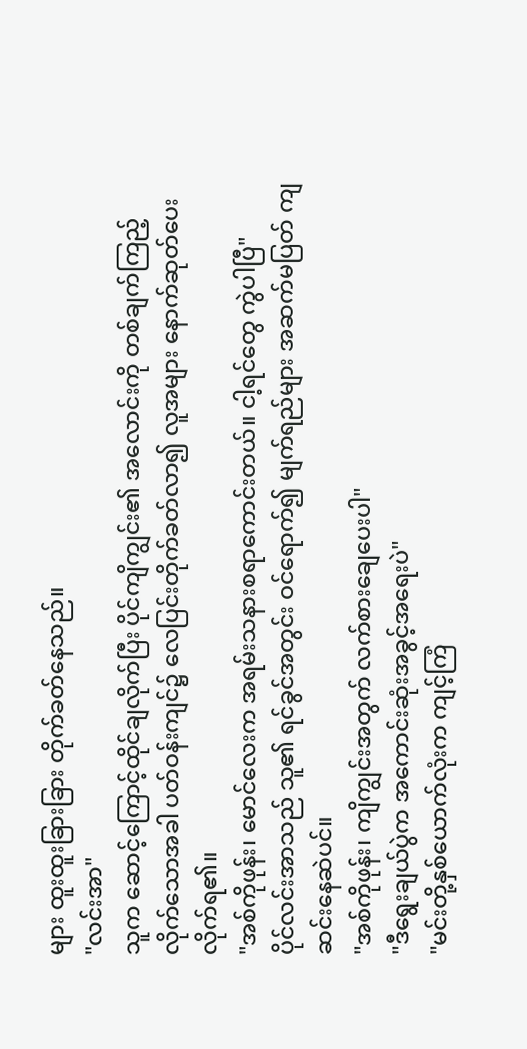များ ထူးထူးခြားခြား တိုက်ခတ်နေသည်။
"လင်းအာ"
သူက ဆောင့်ကြောင့်ထိုင်ချလိုက်ပြီး ပိုင်ကျိကျွင်း၏ အလောင်းကို တစ်ချက်ကြည့်လိုက်သောအခါ ပတ်ဝန်းကျင်၌ လေပြင်းတိုက်ခတ်လာ၍ လူအများ နောက်ဆုတ်ပေးလိုက်ရ၏။
"အစ်ကိုဖုန်း၊ မောင်လေးက အရမ်းသနားစရာကောင်းတယ်။ ငါ့ရင်တွေ ကွဲပါပြီ"
ပိုင်လင်းအာသည် သူ၏ ရင်ခွင်အတွင်း ဝင်ရောက်၍ မျက်ရည်များ အဆက်မပြတ် ကျဆင်းနေဆဲပင်။
"အစ်ကိုဖုန်း၊ ကျိကျွင်းအတွက် လက်စားချေပေးပါ"
"ဒီရွေးချယ်ပွဲက အကောင်းဆုံးအခွင့်အရေးပဲ"
"မင်းတို့နှစ်ယောက်လုံးက ကျင့်ကြံ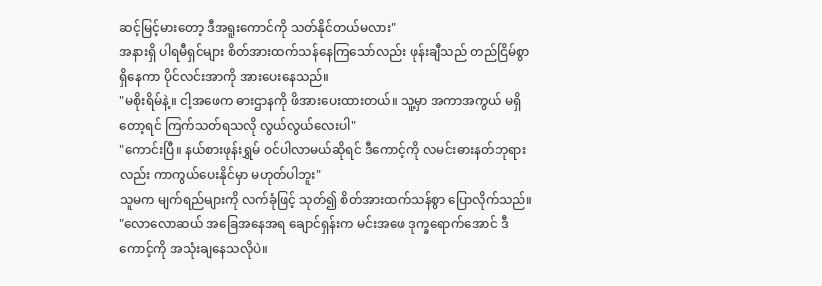ဆင့်မြင့်မားတော့ ဒီအရူးကောင်ကို သတ်နိုင်တယ်မလား"
အနားရှိ ပါရမီရှင်များ စိတ်အားထက်သန်နေကြသော်လည်း ဖုန်းချီသည် တည်ငြိမ်စွာ ရှိနေကာ ပိုင်လင်းအာကို အားပေးနေသည်။
"မစိုးရိမ်နဲ့။ ငါ့အဖေက ဓားဌာနကို ဖိအားပေးထားတယ်။ သူ့မှာ အကာအကွယ် မရှိတော့ရင် ကြက်သတ်ရသလို လွယ်လွယ်လေးပါ"
"ကောင်းပြီ။ နယ်စားဖုန်းရွှမ် ဝင်ပါလာမယ်ဆိုရင် ဒီကောင့်ကို လမင်းဓားနတ်ဘုရားလည်း ကာကွယ်ပေးနိုင်မှာ မဟုတ်ပါဘူး"
သူမက မျက်ရည်များကို လက်ခုံဖြင့် သုတ်၍ စိတ်အားထက်သန်စွာ ပြောလိုက်သည်။
"လောလောဆယ် အခြေအနေအရ ချောင်ရှန်းက မင်းအဖေ ဒုက္ခရောက်အောင် ဒီကောင့်ကို အသုံးချနေသလိုပဲ။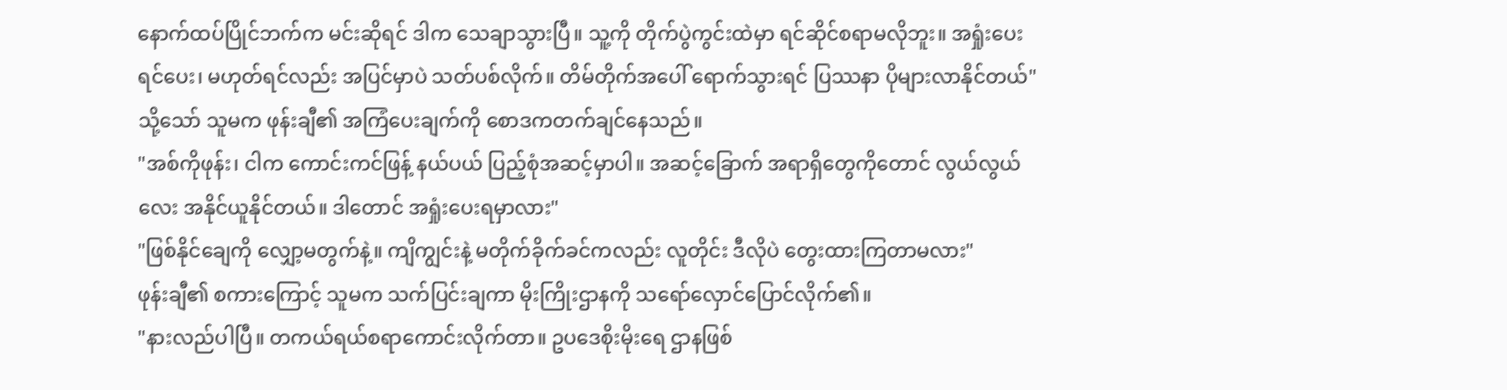နောက်ထပ်ပြိုင်ဘက်က မင်းဆိုရင် ဒါက သေချာသွားပြီ။ သူ့ကို တိုက်ပွဲကွင်းထဲမှာ ရင်ဆိုင်စရာမလိုဘူး။ အရှုံးပေးရင်ပေး၊ မဟုတ်ရင်လည်း အပြင်မှာပဲ သတ်ပစ်လိုက်။ တိမ်တိုက်အပေါ် ရောက်သွားရင် ပြဿနာ ပိုများလာနိုင်တယ်"
သို့သော် သူမက ဖုန်းချီ၏ အကြံပေးချက်ကို စောဒကတက်ချင်နေသည်။
"အစ်ကိုဖုန်း၊ ငါက ကောင်းကင်ဖြန့် နယ်ပယ် ပြည့်စုံအဆင့်မှာပါ။ အဆင့်ခြောက် အရာရှိတွေကိုတောင် လွယ်လွယ်လေး အနိုင်ယူနိုင်တယ်။ ဒါတောင် အရှုံးပေးရမှာလား"
"ဖြစ်နိုင်ချေကို လျှော့မတွက်နဲ့။ ကျိကျွင်းနဲ့ မတိုက်ခိုက်ခင်ကလည်း လူတိုင်း ဒီလိုပဲ တွေးထားကြတာမလား"
ဖုန်းချီ၏ စကားကြောင့် သူမက သက်ပြင်းချကာ မိုးကြိုးဌာနကို သရော်လှောင်ပြောင်လိုက်၏။
"နားလည်ပါပြီ။ တကယ်ရယ်စရာကောင်းလိုက်တာ။ ဥပဒေစိုးမိုးရေ ဌာနဖြစ်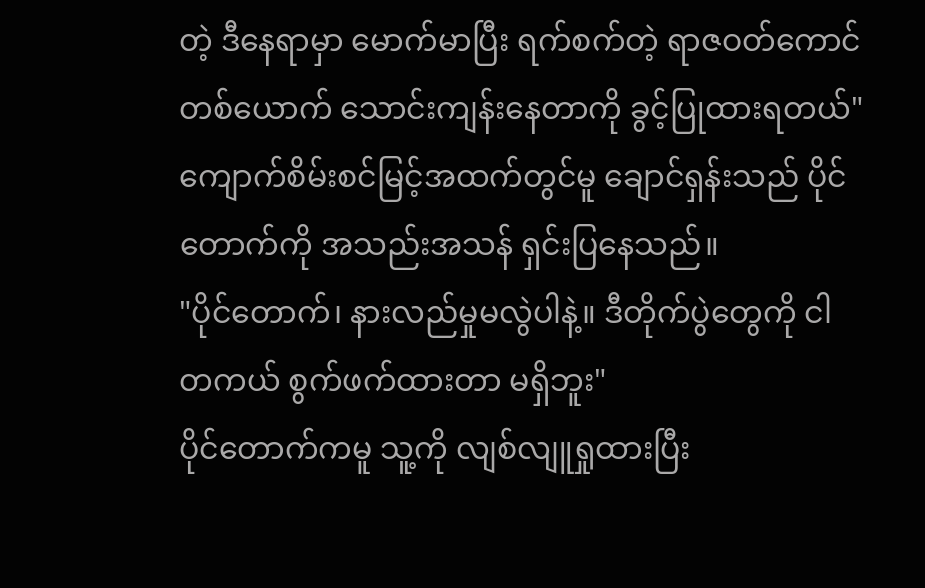တဲ့ ဒီနေရာမှာ မောက်မာပြီး ရက်စက်တဲ့ ရာဇဝတ်ကောင်တစ်ယောက် သောင်းကျန်းနေတာကို ခွင့်ပြုထားရတယ်"
ကျောက်စိမ်းစင်မြင့်အထက်တွင်မူ ချောင်ရှန်းသည် ပိုင်တောက်ကို အသည်းအသန် ရှင်းပြနေသည်။
"ပိုင်တောက်၊ နားလည်မှုမလွဲပါနဲ့။ ဒီတိုက်ပွဲတွေကို ငါ တကယ် စွက်ဖက်ထားတာ မရှိဘူး"
ပိုင်တောက်ကမူ သူ့ကို လျစ်လျူရှုထားပြီး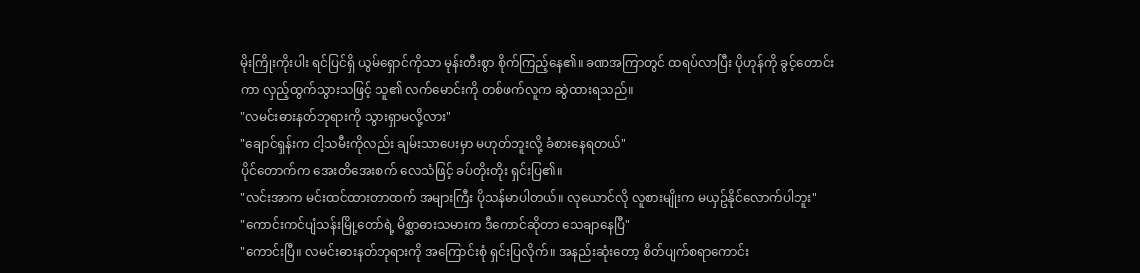မိုးကြိုးကိုးပါး ရင်ပြင်ရှိ ယွမ်ရှောင်ကိုသာ မုန်းတီးစွာ စိုက်ကြည့်နေ၏။ ခဏအကြာတွင် ထရပ်လာပြီး ပိုဟုန်ကို ခွင့်တောင်းကာ လှည့်ထွက်သွားသဖြင့် သူ၏ လက်မောင်းကို တစ်ဖက်လူက ဆွဲထားရသည်။
"လမင်းဓားနတ်ဘုရားကို သွားရှာမလို့လား"
"ချောင်ရှန်းက ငါ့သမီးကိုလည်း ချမ်းသာပေးမှာ မဟုတ်ဘူးလို့ ခံစားနေရတယ်"
ပိုင်တောက်က အေးတိအေးစက် လေသံဖြင့် ခပ်တိုးတိုး ရှင်းပြ၏။
"လင်းအာက မင်းထင်ထားတာထက် အများကြီး ပိုသန်မာပါတယ်။ လုယောင်လို လူစားမျိုးက မယှဥ်နိုင်လောက်ပါဘူး"
"ကောင်းကင်ပျံသန်းမြို့တော်ရဲ့ မိစ္ဆာဓားသမားက ဒီကောင်ဆိုတာ သေချာနေပြီ"
"ကောင်းပြီ။ လမင်းဓားနတ်ဘုရားကို အကြောင်းစုံ ရှင်းပြလိုက်။ အနည်းဆုံးတော့ စိတ်ပျက်စရာကောင်း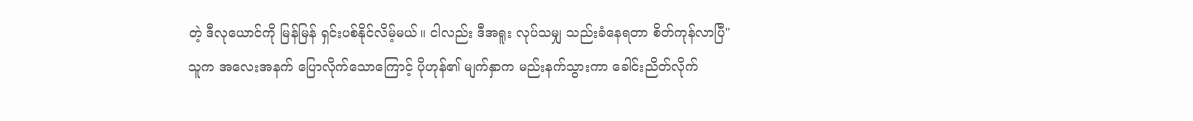တဲ့ ဒီလုယောင်ကို မြန်မြန် ရှင်းပစ်နိုင်လိမ့်မယ်။ ငါလည်း ဒီအရူး လုပ်သမျှ သည်းခံနေရတာ စိတ်ကုန်လာပြီ"
သူက အလေးအနက် ပြောလိုက်သောကြောင့် ပိုဟုန်၏ မျက်နှာက မည်းနက်သွားကာ ခေါင်းညိတ်လိုက်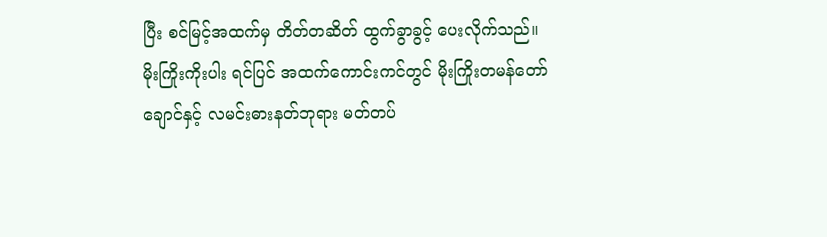ပြီး စင်မြင့်အထက်မှ တိတ်တဆိတ် ထွက်ခွာခွင့် ပေးလိုက်သည်။
မိုးကြိုးကိုးပါး ရင်ပြင် အထက်ကောင်းကင်တွင် မိုးကြိုးတမန်တော် ချောင်နှင့် လမင်းဓားနတ်ဘုရား မတ်တပ်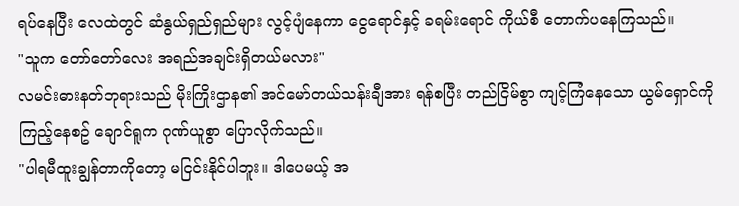ရပ်နေပြီး လေထဲတွင် ဆံနွယ်ရှည်ရှည်များ လွင့်ပျံနေကာ ငွေရောင်နှင့် ခရမ်းရောင် ကိုယ်စီ တောက်ပနေကြသည်။
"သူက တော်တော်လေး အရည်အချင်းရှိတယ်မလား"
လမင်းဓားနတ်ဘုရားသည် မိုးကြိုးဌာန၏ အင်မော်တယ်သန်းချီအား ရန်စပြီး တည်ငြိမ်စွာ ကျင့်ကြံနေသော ယွမ်ရှောင်ကို ကြည့်နေစဥ် ချောင်ရူက ဂုဏ်ယူစွာ ပြောလိုက်သည်။
"ပါရမီထူးချွန်တာကိုတော့ မငြင်းနိုင်ပါဘူး။ ဒါပေမယ့် အ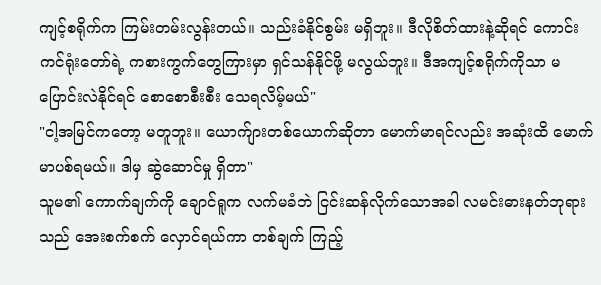ကျင့်စရိုက်က ကြမ်းတမ်းလွန်းတယ်။ သည်းခံနိုင်စွမ်း မရှိဘူး။ ဒီလိုစိတ်ထားနဲ့ဆိုရင် ကောင်းကင်ရုံးတော်ရဲ့ ကစားကွက်တွေကြားမှာ ရှင်သန်နိုင်ဖို့ မလွယ်ဘူး။ ဒီအကျင့်စရိုက်ကိုသာ မပြောင်းလဲနိုင်ရင် စောစောစီးစီး သေရလိမ့်မယ်"
"ငါ့အမြင်ကတော့ မတူဘူး။ ယောက်ျားတစ်ယောက်ဆိုတာ မောက်မာရင်လည်း အဆုံးထိ မောက်မာပစ်ရမယ်။ ဒါမှ ဆွဲဆောင်မှု ရှိတာ"
သူမ၏ ကောက်ချက်ကို ချောင်ရူက လက်မခံဘဲ ငြင်းဆန်လိုက်သောအခါ လမင်းဓားနတ်ဘုရားသည် အေးစက်စက် လှောင်ရယ်ကာ တစ်ချက် ကြည့်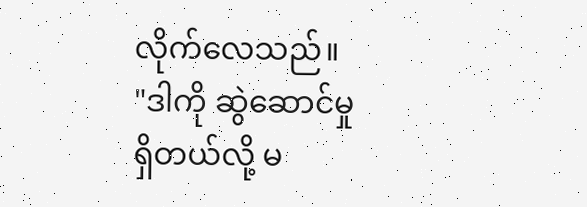လိုက်လေသည်။
"ဒါကို ဆွဲဆောင်မှု ရှိတယ်လို့ မ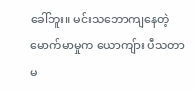ခေါ်ဘူး။ မင်းသဘောကျနေတဲ့ မောက်မာမှုက ယောကျ်ား ပီသတာ မ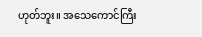ဟုတ်ဘူး။ အသေကောင်ကြီး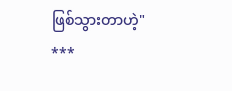ဖြစ်သွားတာဟဲ့"
***